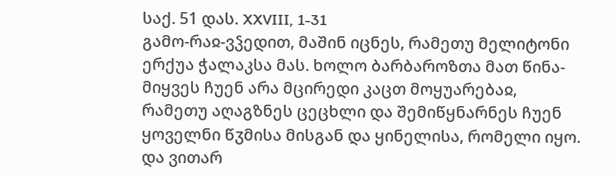საქ. 51 დას. XXVIII, 1-31
გამო-რაჲ-ვჴედით, მაშინ იცნეს, რამეთუ მელიტონი ერქუა ჭალაკსა მას. ხოლო ბარბაროზთა მათ წინა-მიყვეს ჩუენ არა მცირედი კაცთ მოყუარებაჲ, რამეთუ აღაგზნეს ცეცხლი და შემიწყნარნეს ჩუენ ყოველნი წჳმისა მისგან და ყინელისა, რომელი იყო. და ვითარ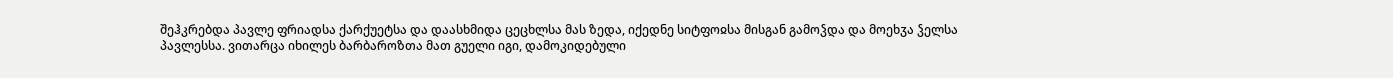შეჰკრებდა პავლე ფრიადსა ქარქუეტსა და დაასხმიდა ცეცხლსა მას ზედა, იქედნე სიტფოჲსა მისგან გამოჴდა და მოეხჳა ჴელსა პავლესსა. ვითარცა იხილეს ბარბაროზთა მათ გუელი იგი, დამოკიდებული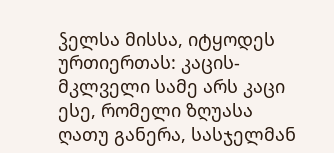ჴელსა მისსა, იტყოდეს ურთიერთას: კაცის-მკლველი სამე არს კაცი ესე, რომელი ზღუასა ღათუ განერა, სასჯელმან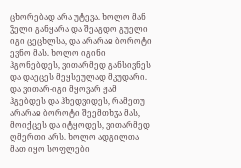ცხორებად არა უტევა. ხოლო მან ჴელი განყარა და შეაგდო გუელი იგი ცეცხლსა, და არარაჲ ბოროტი ევნო მას. ხოლო იგინი ჰგონებდეს, ვითარმედ განსივნეს და დაეცეს მეყსეულად მკუდარი. და ვითარ-იგი მყოვარ ჟამ ჰგებდეს და ჰხედვიდეს, რამეთუ არარაჲ ბოროტი შეემთხჳა მას, მოიქცეს და იტყოდეს, ვითარმედ ღმერთი არს. ხოლო ადგილთა მათ იყო სოფლები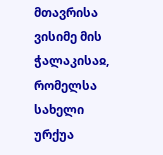მთავრისა ვისიმე მის ჭალაკისაჲ, რომელსა სახელი ურქუა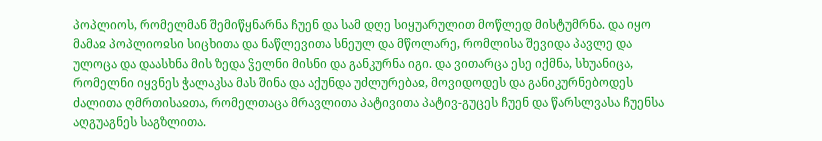პოპლიოს, რომელმან შემიწყნარნა ჩუენ და სამ დღე სიყუარულით მოწლედ მისტუმრნა. და იყო მამაჲ პოპლიოჲსი სიცხითა და ნაწლევითა სნეულ და მწოლარე, რომლისა შევიდა პავლე და ულოცა და დაასხნა მის ზედა ჴელნი მისნი და განკურნა იგი. და ვითარცა ესე იქმნა, სხუანიცა, რომელნი იყვნეს ჭალაკსა მას შინა და აქუნდა უძლურებაჲ, მოვიდოდეს და განიკურნებოდეს ძალითა ღმრთისაჲთა, რომელთაცა მრავლითა პატივითა პატივ-გუცეს ჩუენ და წარსლვასა ჩუენსა აღგუაგნეს საგზლითა.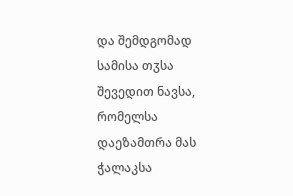და შემდგომად სამისა თჳსა შევედით ნავსა, რომელსა დაეზამთრა მას ჭალაკსა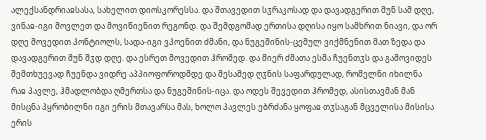ალექსანდრიაჲსასა, სახელით დიოსკორესსა. და შთავედით სჳრაკოსად და დავადგერით მუნ სამ დღე, ვინაჲ-იგი მოვლეთ და მოვიწიენით რეგონდ. და შემდგომად ერთისა დღისა იყო სამხრით ნიავი, და ორ დღე მოვედით პონტიოლს, სადა-იგი ვპოენით ძმანი, და ნუგეშინის-ცემულ ვიქმნენით მათ ზედა და დავადგერით მუნ შჳდ დღე. და ესრეთ მოვედით ჰრომედ. და მიერ ძმათა ესმა ჩუენთჳს და გამოვიდეს შემთხუევად ჩუენდა ვიდრე აპპიოფოროდმდე და მესამედ ღჳნის საფარდულად, რომელნი იხილნა რაჲ პავლე, ჰმადლობდა ღმერთსა და ნუგეშინის-იცა. და ოდეს შევედით ჰრომედ, ასისთავმან მან მისცნა პყრობილნი იგი ერის მთავარსა მას, ხოლო პავლეს ებრძანა ყოფაჲ თჳსაგან მცველისა მისისა ერის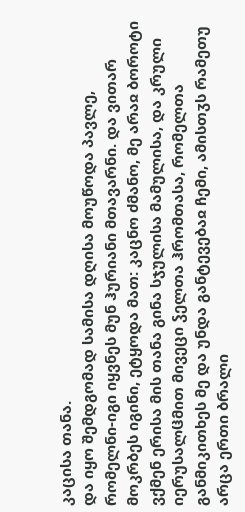კაცისა თანა.
და იყო შემდგომად სამისა დღისა მოუწოდა პავლე, რომელნი-იგი იყვნეს მუნ ჰურიანი მთავარნი. და ვითარ მოკრბეს იგინი, ეტყოდა მათ: კაცნო ძმანო, მე არაჲ ბოროტი ვქმენ ერისა მის თანა გინა სჯულისა მამულისა, და კრული იერუსალჱმით მივეცი ჴელთა ჰრომთასა, რომელთა განმიკითხეს მე და უნდა განტევებაჲ ჩემი, ამისთჳს რამეთუ არცა ერთი ბრალი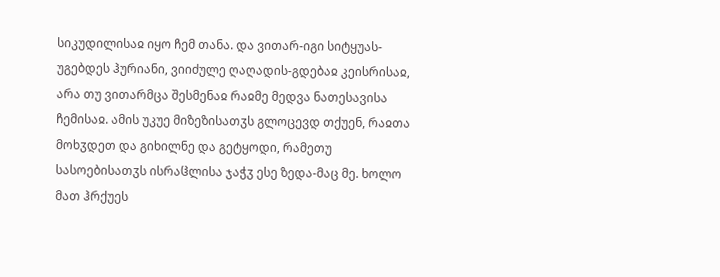სიკუდილისაჲ იყო ჩემ თანა. და ვითარ-იგი სიტყუას-უგებდეს ჰურიანი, ვიიძულე ღაღადის-გდებაჲ კეისრისაჲ, არა თუ ვითარმცა შესმენაჲ რაჲმე მედვა ნათესავისა ჩემისაჲ. ამის უკუე მიზეზისათჳს გლოცევდ თქუენ, რაჲთა მოხჳდეთ და გიხილნე და გეტყოდი, რამეთუ სასოებისათჳს ისრაჱლისა ჯაჭჳ ესე ზედა-მაც მე. ხოლო მათ ჰრქუეს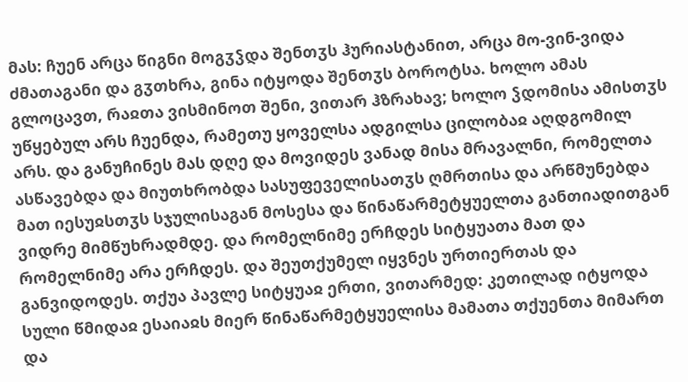მას: ჩუენ არცა წიგნი მოგჳჴდა შენთჳს ჰურიასტანით, არცა მო-ვინ-ვიდა ძმათაგანი და გჳთხრა, გინა იტყოდა შენთჳს ბოროტსა. ხოლო ამას გლოცავთ, რაჲთა ვისმინოთ შენი, ვითარ ჰზრახავ; ხოლო ჴდომისა ამისთჳს უწყებულ არს ჩუენდა, რამეთუ ყოველსა ადგილსა ცილობაჲ აღდგომილ არს. და განუჩინეს მას დღე და მოვიდეს ვანად მისა მრავალნი, რომელთა ასწავებდა და მიუთხრობდა სასუფეველისათჳს ღმრთისა და არწმუნებდა მათ იესუჲსთჳს სჯულისაგან მოსესა და წინაწარმეტყუელთა განთიადითგან ვიდრე მიმწუხრადმდე. და რომელნიმე ერჩდეს სიტყუათა მათ და რომელნიმე არა ერჩდეს. და შეუთქუმელ იყვნეს ურთიერთას და განვიდოდეს. თქუა პავლე სიტყუაჲ ერთი, ვითარმედ: კეთილად იტყოდა სული წმიდაჲ ესაიაჲს მიერ წინაწარმეტყუელისა მამათა თქუენთა მიმართ და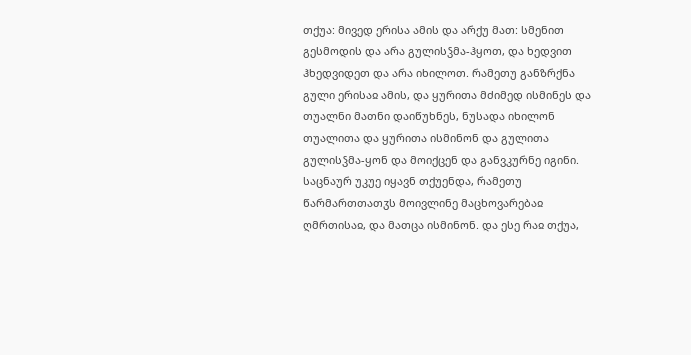თქუა: მივედ ერისა ამის და არქუ მათ: სმენით გესმოდის და არა გულისჴმა-ჰყოთ, და ხედვით ჰხედვიდეთ და არა იხილოთ. რამეთუ განზრქნა გული ერისაჲ ამის, და ყურითა მძიმედ ისმინეს და თუალნი მათნი დაიწუხნეს, ნუსადა იხილონ თუალითა და ყურითა ისმინონ და გულითა გულისჴმა-ყონ და მოიქცენ და განვკურნე იგინი. საცნაურ უკუე იყავნ თქუენდა, რამეთუ წარმართთათჳს მოივლინე მაცხოვარებაჲ ღმრთისაჲ, და მათცა ისმინონ. და ესე რაჲ თქუა,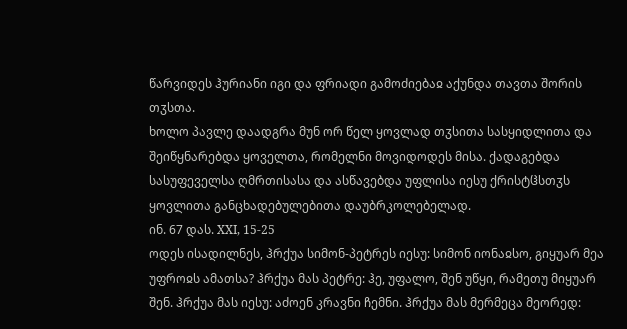წარვიდეს ჰურიანი იგი და ფრიადი გამოძიებაჲ აქუნდა თავთა შორის თჳსთა.
ხოლო პავლე დაადგრა მუნ ორ წელ ყოვლად თჳსითა სასყიდლითა და შეიწყნარებდა ყოველთა, რომელნი მოვიდოდეს მისა. ქადაგებდა სასუფეველსა ღმრთისასა და ასწავებდა უფლისა იესუ ქრისტჱსთჳს ყოვლითა განცხადებულებითა დაუბრკოლებელად.
ინ. 67 დას. XXI, 15-25
ოდეს ისადილნეს, ჰრქუა სიმონ-პეტრეს იესუ: სიმონ იონაჲსო, გიყუარ მეა უფროჲს ამათსა? ჰრქუა მას პეტრე: ჰე, უფალო, შენ უწყი, რამეთუ მიყუარ შენ. ჰრქუა მას იესუ: აძოენ კრავნი ჩემნი. ჰრქუა მას მერმეცა მეორედ: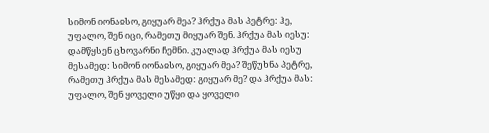სიმონ იონაჲსო, გიყუარ მეა? ჰრქუა მას პეტრე: ჰე, უფალო, შენ იცი, რამეთუ მიყუარ შენ. ჰრქუა მას იესუ: დამწყსენ ცხოვარნი ჩემნი. კუალად ჰრქუა მას იესუ მესამედ: სიმონ იონაჲსო, გიყუარ მეა? შეწუხნა პეტრე, რამეთუ ჰრქუა მას მესამედ: გიყუარ მე? და ჰრქუა მას: უფალო, შენ ყოველი უწყი და ყოველი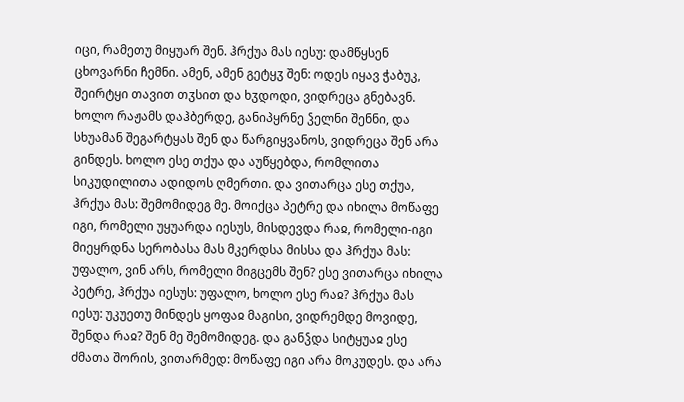იცი, რამეთუ მიყუარ შენ. ჰრქუა მას იესუ: დამწყსენ ცხოვარნი ჩემნი. ამენ, ამენ გეტყჳ შენ: ოდეს იყავ ჭაბუკ, შეირტყი თავით თჳსით და ხჳდოდი, ვიდრეცა გნებავნ. ხოლო რაჟამს დაჰბერდე, განიპყრნე ჴელნი შენნი, და სხუამან შეგარტყას შენ და წარგიყვანოს, ვიდრეცა შენ არა გინდეს. ხოლო ესე თქუა და აუწყებდა, რომლითა სიკუდილითა ადიდოს ღმერთი. და ვითარცა ესე თქუა, ჰრქუა მას: შემომიდეგ მე. მოიქცა პეტრე და იხილა მოწაფე იგი, რომელი უყუარდა იესუს, მისდევდა რაჲ, რომელი-იგი მიეყრდნა სერობასა მას მკერდსა მისსა და ჰრქუა მას: უფალო, ვინ არს, რომელი მიგცემს შენ? ესე ვითარცა იხილა პეტრე, ჰრქუა იესუს: უფალო, ხოლო ესე რაჲ? ჰრქუა მას იესუ: უკუეთუ მინდეს ყოფაჲ მაგისი, ვიდრემდე მოვიდე, შენდა რაჲ? შენ მე შემომიდეგ. და განჴდა სიტყუაჲ ესე ძმათა შორის, ვითარმედ: მოწაფე იგი არა მოკუდეს. და არა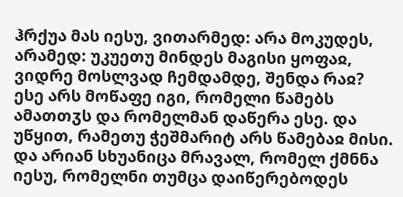ჰრქუა მას იესუ, ვითარმედ: არა მოკუდეს, არამედ: უკუეთუ მინდეს მაგისი ყოფაჲ, ვიდრე მოსლვად ჩემდამდე, შენდა რაჲ?
ესე არს მოწაფე იგი, რომელი წამებს ამათთჳს და რომელმან დაწერა ესე. და უწყით, რამეთუ ჭეშმარიტ არს წამებაჲ მისი. და არიან სხუანიცა მრავალ, რომელ ქმნნა იესუ, რომელნი თუმცა დაიწერებოდეს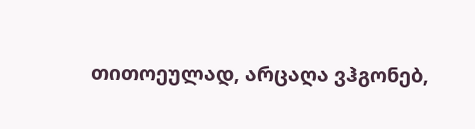თითოეულად, არცაღა ვჰგონებ,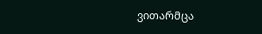ვითარმცა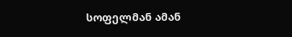სოფელმან ამან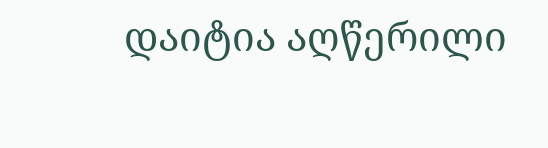დაიტია აღწერილი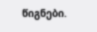წიგნები.